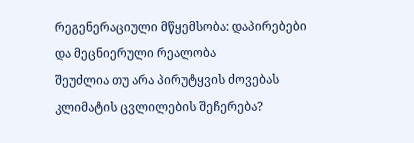რეგენერაციული მწყემსობა: დაპირებები და მეცნიერული რეალობა
შეუძლია თუ არა პირუტყვის ძოვებას კლიმატის ცვლილების შეჩერება?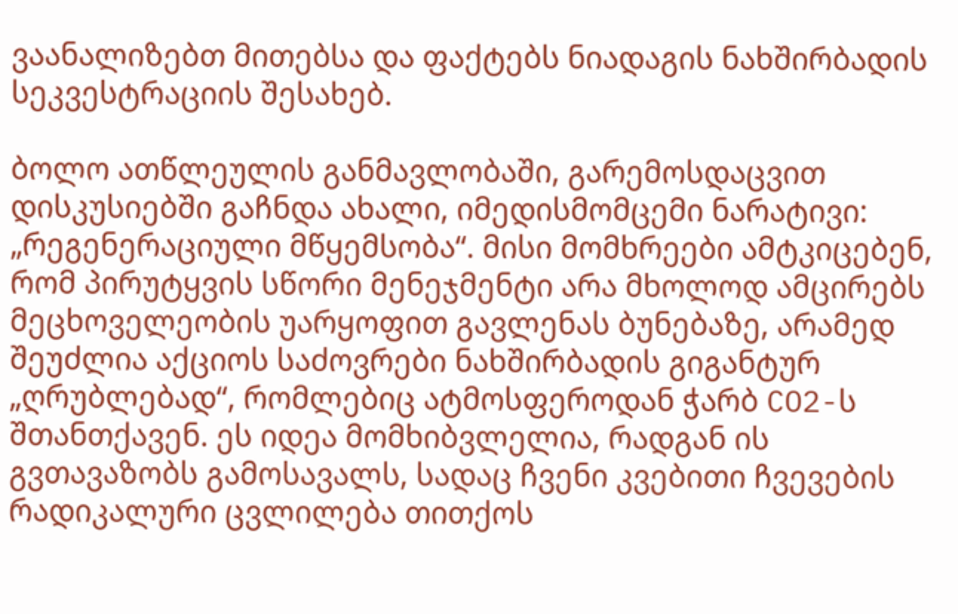ვაანალიზებთ მითებსა და ფაქტებს ნიადაგის ნახშირბადის სეკვესტრაციის შესახებ.

ბოლო ათწლეულის განმავლობაში, გარემოსდაცვით დისკუსიებში გაჩნდა ახალი, იმედისმომცემი ნარატივი: „რეგენერაციული მწყემსობა“. მისი მომხრეები ამტკიცებენ, რომ პირუტყვის სწორი მენეჯმენტი არა მხოლოდ ამცირებს მეცხოველეობის უარყოფით გავლენას ბუნებაზე, არამედ შეუძლია აქციოს საძოვრები ნახშირბადის გიგანტურ „ღრუბლებად“, რომლებიც ატმოსფეროდან ჭარბ CO2-ს შთანთქავენ. ეს იდეა მომხიბვლელია, რადგან ის გვთავაზობს გამოსავალს, სადაც ჩვენი კვებითი ჩვევების რადიკალური ცვლილება თითქოს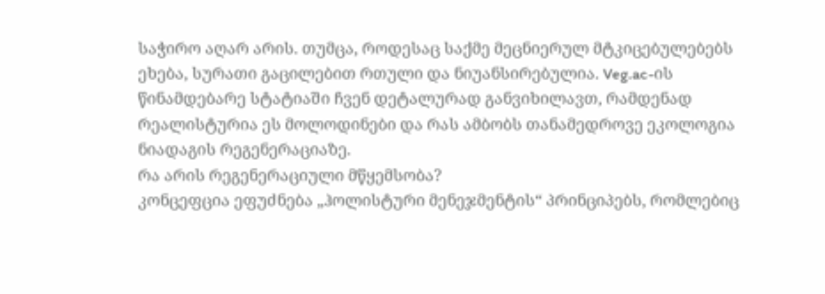საჭირო აღარ არის. თუმცა, როდესაც საქმე მეცნიერულ მტკიცებულებებს ეხება, სურათი გაცილებით რთული და ნიუანსირებულია. Veg.ac-ის წინამდებარე სტატიაში ჩვენ დეტალურად განვიხილავთ, რამდენად რეალისტურია ეს მოლოდინები და რას ამბობს თანამედროვე ეკოლოგია ნიადაგის რეგენერაციაზე.
რა არის რეგენერაციული მწყემსობა?
კონცეფცია ეფუძნება „ჰოლისტური მენეჯმენტის“ პრინციპებს, რომლებიც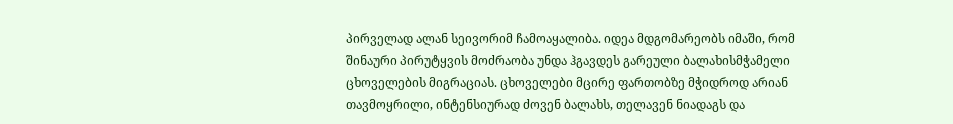პირველად ალან სეივორიმ ჩამოაყალიბა. იდეა მდგომარეობს იმაში, რომ შინაური პირუტყვის მოძრაობა უნდა ჰგავდეს გარეული ბალახისმჭამელი ცხოველების მიგრაციას. ცხოველები მცირე ფართობზე მჭიდროდ არიან თავმოყრილი, ინტენსიურად ძოვენ ბალახს, თელავენ ნიადაგს და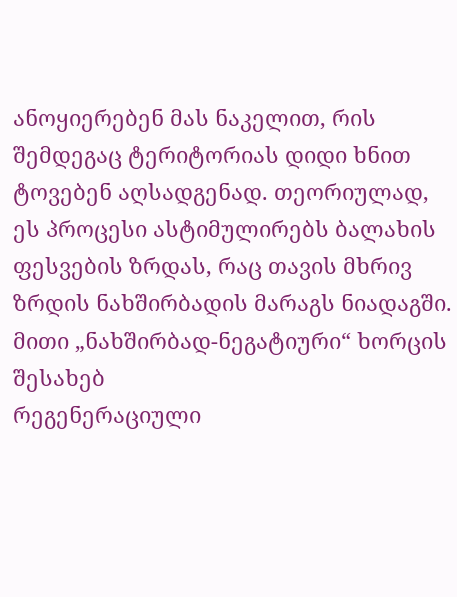ანოყიერებენ მას ნაკელით, რის შემდეგაც ტერიტორიას დიდი ხნით ტოვებენ აღსადგენად. თეორიულად, ეს პროცესი ასტიმულირებს ბალახის ფესვების ზრდას, რაც თავის მხრივ ზრდის ნახშირბადის მარაგს ნიადაგში.
მითი „ნახშირბად-ნეგატიური“ ხორცის შესახებ
რეგენერაციული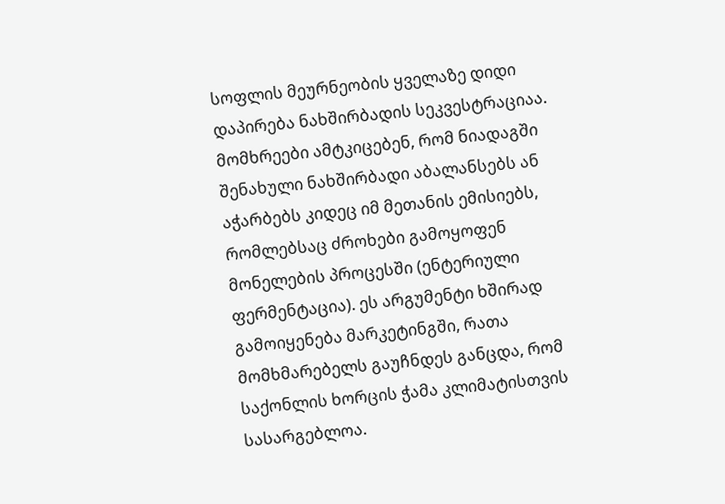სოფლის მეურნეობის ყველაზე დიდი დაპირება ნახშირბადის სეკვესტრაციაა. მომხრეები ამტკიცებენ, რომ ნიადაგში შენახული ნახშირბადი აბალანსებს ან აჭარბებს კიდეც იმ მეთანის ემისიებს, რომლებსაც ძროხები გამოყოფენ მონელების პროცესში (ენტერიული ფერმენტაცია). ეს არგუმენტი ხშირად გამოიყენება მარკეტინგში, რათა მომხმარებელს გაუჩნდეს განცდა, რომ საქონლის ხორცის ჭამა კლიმატისთვის სასარგებლოა.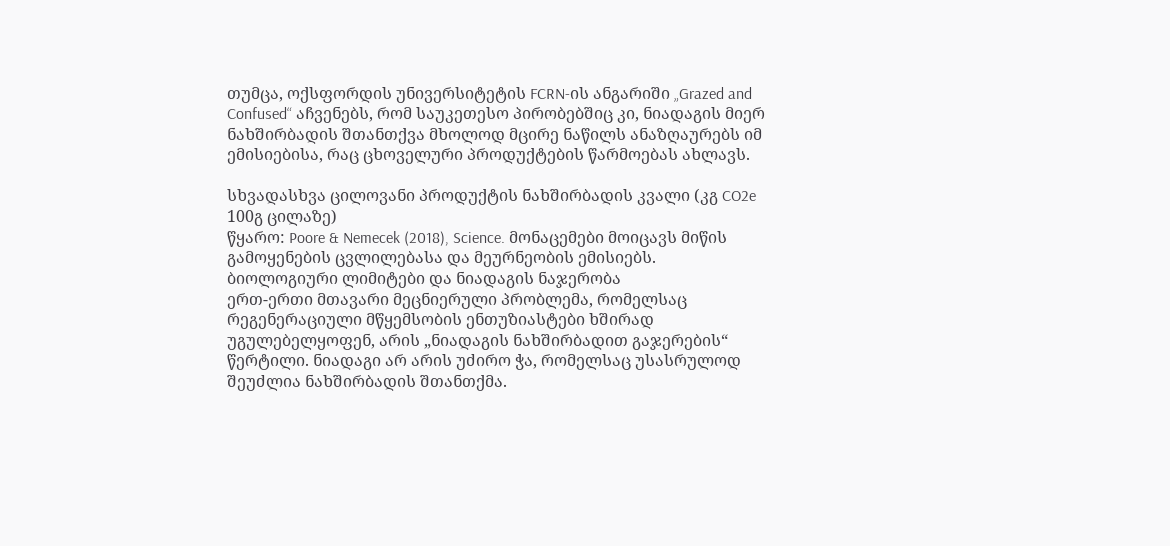თუმცა, ოქსფორდის უნივერსიტეტის FCRN-ის ანგარიში „Grazed and Confused“ აჩვენებს, რომ საუკეთესო პირობებშიც კი, ნიადაგის მიერ ნახშირბადის შთანთქვა მხოლოდ მცირე ნაწილს ანაზღაურებს იმ ემისიებისა, რაც ცხოველური პროდუქტების წარმოებას ახლავს.

სხვადასხვა ცილოვანი პროდუქტის ნახშირბადის კვალი (კგ CO2e 100გ ცილაზე)
წყარო: Poore & Nemecek (2018), Science. მონაცემები მოიცავს მიწის გამოყენების ცვლილებასა და მეურნეობის ემისიებს.
ბიოლოგიური ლიმიტები და ნიადაგის ნაჯერობა
ერთ-ერთი მთავარი მეცნიერული პრობლემა, რომელსაც რეგენერაციული მწყემსობის ენთუზიასტები ხშირად უგულებელყოფენ, არის „ნიადაგის ნახშირბადით გაჯერების“ წერტილი. ნიადაგი არ არის უძირო ჭა, რომელსაც უსასრულოდ შეუძლია ნახშირბადის შთანთქმა.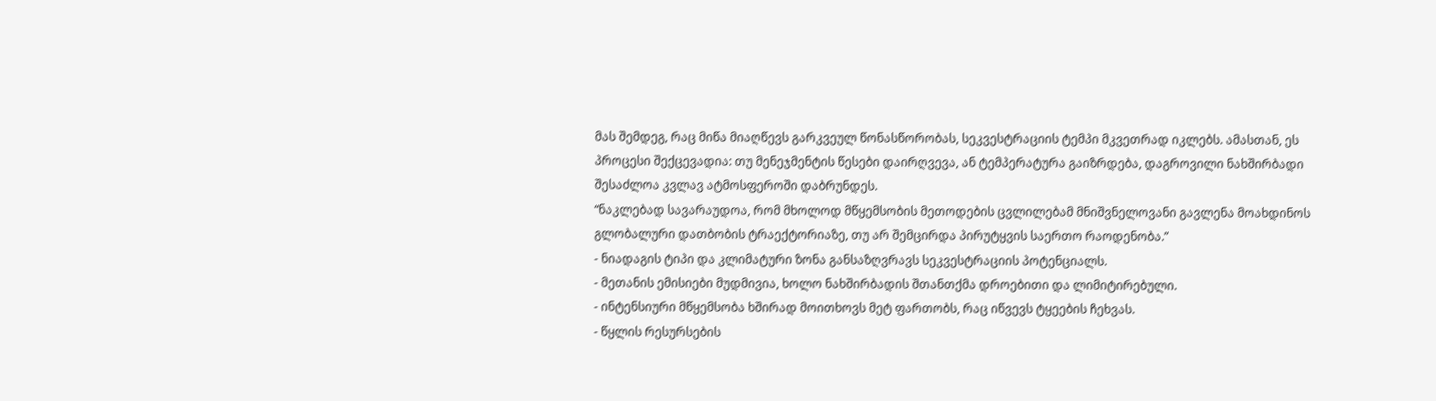მას შემდეგ, რაც მიწა მიაღწევს გარკვეულ წონასწორობას, სეკვესტრაციის ტემპი მკვეთრად იკლებს. ამასთან, ეს პროცესი შექცევადია: თუ მენეჯმენტის წესები დაირღვევა, ან ტემპერატურა გაიზრდება, დაგროვილი ნახშირბადი შესაძლოა კვლავ ატმოსფეროში დაბრუნდეს.
“ნაკლებად სავარაუდოა, რომ მხოლოდ მწყემსობის მეთოდების ცვლილებამ მნიშვნელოვანი გავლენა მოახდინოს გლობალური დათბობის ტრაექტორიაზე, თუ არ შემცირდა პირუტყვის საერთო რაოდენობა.”
- ნიადაგის ტიპი და კლიმატური ზონა განსაზღვრავს სეკვესტრაციის პოტენციალს.
- მეთანის ემისიები მუდმივია, ხოლო ნახშირბადის შთანთქმა დროებითი და ლიმიტირებული.
- ინტენსიური მწყემსობა ხშირად მოითხოვს მეტ ფართობს, რაც იწვევს ტყეების ჩეხვას.
- წყლის რესურსების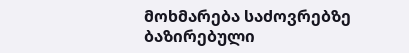მოხმარება საძოვრებზე ბაზირებული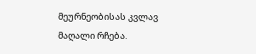მეურნეობისას კვლავ მაღალი რჩება.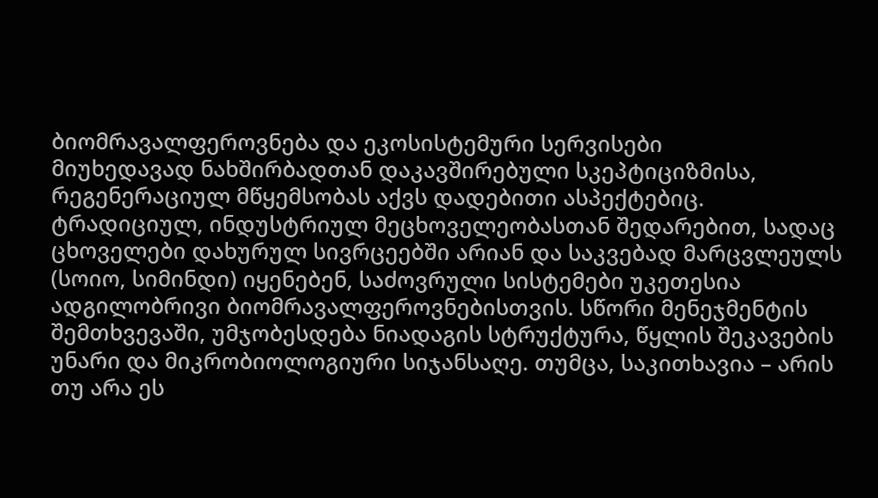ბიომრავალფეროვნება და ეკოსისტემური სერვისები
მიუხედავად ნახშირბადთან დაკავშირებული სკეპტიციზმისა, რეგენერაციულ მწყემსობას აქვს დადებითი ასპექტებიც. ტრადიციულ, ინდუსტრიულ მეცხოველეობასთან შედარებით, სადაც ცხოველები დახურულ სივრცეებში არიან და საკვებად მარცვლეულს (სოიო, სიმინდი) იყენებენ, საძოვრული სისტემები უკეთესია ადგილობრივი ბიომრავალფეროვნებისთვის. სწორი მენეჯმენტის შემთხვევაში, უმჯობესდება ნიადაგის სტრუქტურა, წყლის შეკავების უნარი და მიკრობიოლოგიური სიჯანსაღე. თუმცა, საკითხავია – არის თუ არა ეს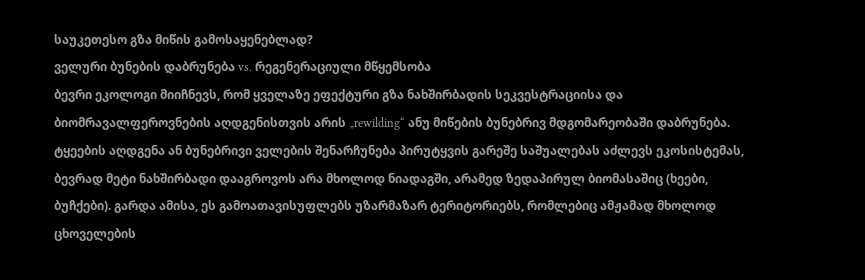საუკეთესო გზა მიწის გამოსაყენებლად?
ველური ბუნების დაბრუნება vs. რეგენერაციული მწყემსობა
ბევრი ეკოლოგი მიიჩნევს, რომ ყველაზე ეფექტური გზა ნახშირბადის სეკვესტრაციისა და ბიომრავალფეროვნების აღდგენისთვის არის „rewilding“ ანუ მიწების ბუნებრივ მდგომარეობაში დაბრუნება. ტყეების აღდგენა ან ბუნებრივი ველების შენარჩუნება პირუტყვის გარეშე საშუალებას აძლევს ეკოსისტემას, ბევრად მეტი ნახშირბადი დააგროვოს არა მხოლოდ ნიადაგში, არამედ ზედაპირულ ბიომასაშიც (ხეები, ბუჩქები). გარდა ამისა, ეს გამოათავისუფლებს უზარმაზარ ტერიტორიებს, რომლებიც ამჟამად მხოლოდ ცხოველების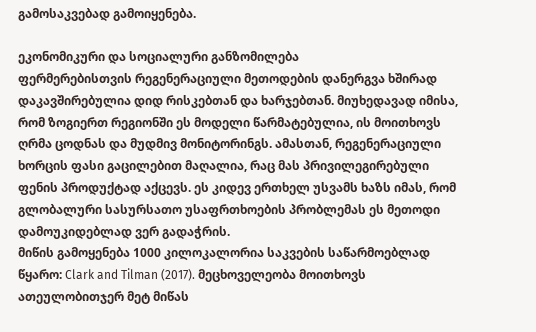გამოსაკვებად გამოიყენება.

ეკონომიკური და სოციალური განზომილება
ფერმერებისთვის რეგენერაციული მეთოდების დანერგვა ხშირად დაკავშირებულია დიდ რისკებთან და ხარჯებთან. მიუხედავად იმისა, რომ ზოგიერთ რეგიონში ეს მოდელი წარმატებულია, ის მოითხოვს ღრმა ცოდნას და მუდმივ მონიტორინგს. ამასთან, რეგენერაციული ხორცის ფასი გაცილებით მაღალია, რაც მას პრივილეგირებული ფენის პროდუქტად აქცევს. ეს კიდევ ერთხელ უსვამს ხაზს იმას, რომ გლობალური სასურსათო უსაფრთხოების პრობლემას ეს მეთოდი დამოუკიდებლად ვერ გადაჭრის.
მიწის გამოყენება 1000 კილოკალორია საკვების საწარმოებლად
წყარო: Clark and Tilman (2017). მეცხოველეობა მოითხოვს ათეულობითჯერ მეტ მიწას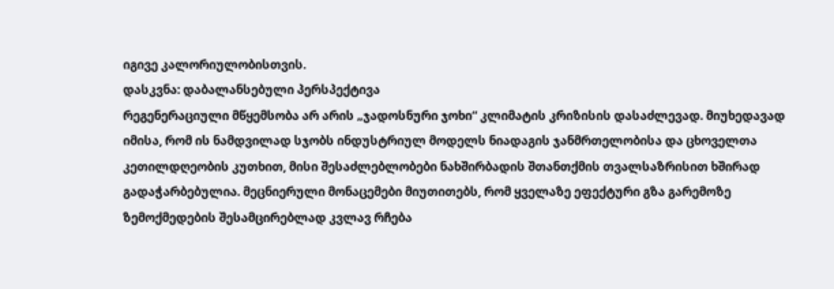იგივე კალორიულობისთვის.
დასკვნა: დაბალანსებული პერსპექტივა
რეგენერაციული მწყემსობა არ არის „ჯადოსნური ჯოხი“ კლიმატის კრიზისის დასაძლევად. მიუხედავად იმისა, რომ ის ნამდვილად სჯობს ინდუსტრიულ მოდელს ნიადაგის ჯანმრთელობისა და ცხოველთა კეთილდღეობის კუთხით, მისი შესაძლებლობები ნახშირბადის შთანთქმის თვალსაზრისით ხშირად გადაჭარბებულია. მეცნიერული მონაცემები მიუთითებს, რომ ყველაზე ეფექტური გზა გარემოზე ზემოქმედების შესამცირებლად კვლავ რჩება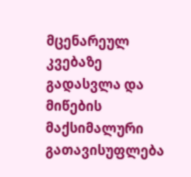მცენარეულ კვებაზე გადასვლა და მიწების მაქსიმალური გათავისუფლება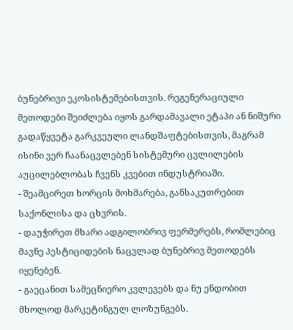ბუნებრივი ეკოსისტემებისთვის. რეგენერაციული მეთოდები შეიძლება იყოს გარდამავალი ეტაპი ან ნიშური გადაწყვეტა გარკვეული ლანდშაფტებისთვის, მაგრამ ისინი ვერ ჩაანაცვლებენ სისტემური ცვლილების აუცილებლობას ჩვენს კვებით ინდუსტრიაში.
- შეამცირეთ ხორცის მოხმარება, განსაკუთრებით საქონლისა და ცხვრის.
- დაუჭირეთ მხარი ადგილობრივ ფერმერებს, რომლებიც მავნე პესტიციდების ნაცვლად ბუნებრივ მეთოდებს იყენებენ.
- გაეცანით სამეცნიერო კვლევებს და ნუ ენდობით მხოლოდ მარკეტინგულ ლოზუნგებს.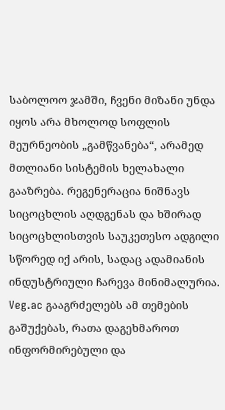საბოლოო ჯამში, ჩვენი მიზანი უნდა იყოს არა მხოლოდ სოფლის მეურნეობის „გამწვანება“, არამედ მთლიანი სისტემის ხელახალი გააზრება. რეგენერაცია ნიშნავს სიცოცხლის აღდგენას და ხშირად სიცოცხლისთვის საუკეთესო ადგილი სწორედ იქ არის, სადაც ადამიანის ინდუსტრიული ჩარევა მინიმალურია. Veg.ac გააგრძელებს ამ თემების გაშუქებას, რათა დაგეხმაროთ ინფორმირებული და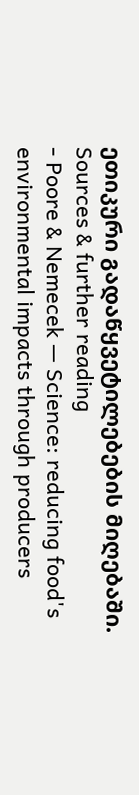ეთიკური გადაწყვეტილებების მიღებაში.
Sources & further reading
- Poore & Nemecek — Science: reducing food's environmental impacts through producers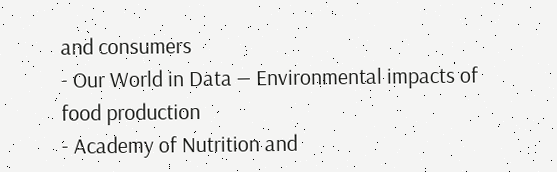and consumers
- Our World in Data — Environmental impacts of food production
- Academy of Nutrition and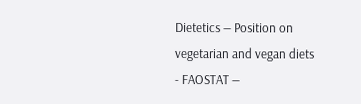Dietetics — Position on vegetarian and vegan diets
- FAOSTAT —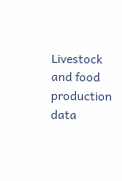Livestock and food production data